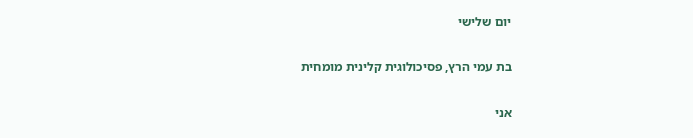יום שלישי

בת עמי הרץ, פסיכולוגית קלינית מומחית

אני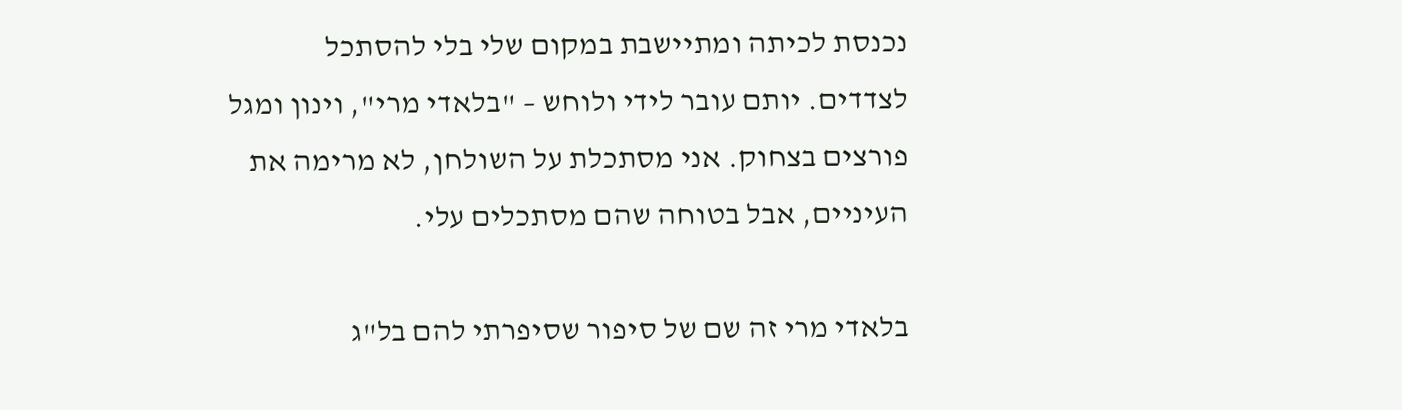נכנסת לכיתה ומתיישבת במקום שלי בלי להסתכל לצדדים. יותם עובר לידי ולוחש – "בלאדי מרי", וינון ומגל פורצים בצחוק. אני מסתכלת על השולחן, לא מרימה את העיניים, אבל בטוחה שהם מסתכלים עלי.

בלאדי מרי זה שם של סיפור שסיפרתי להם בל"ג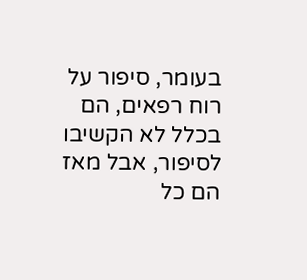בעומר, סיפור על רוח רפאים, הם בכלל לא הקשיבו לסיפור, אבל מאז הם כל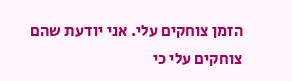הזמן צוחקים עלי. אני יודעת שהם צוחקים עלי כי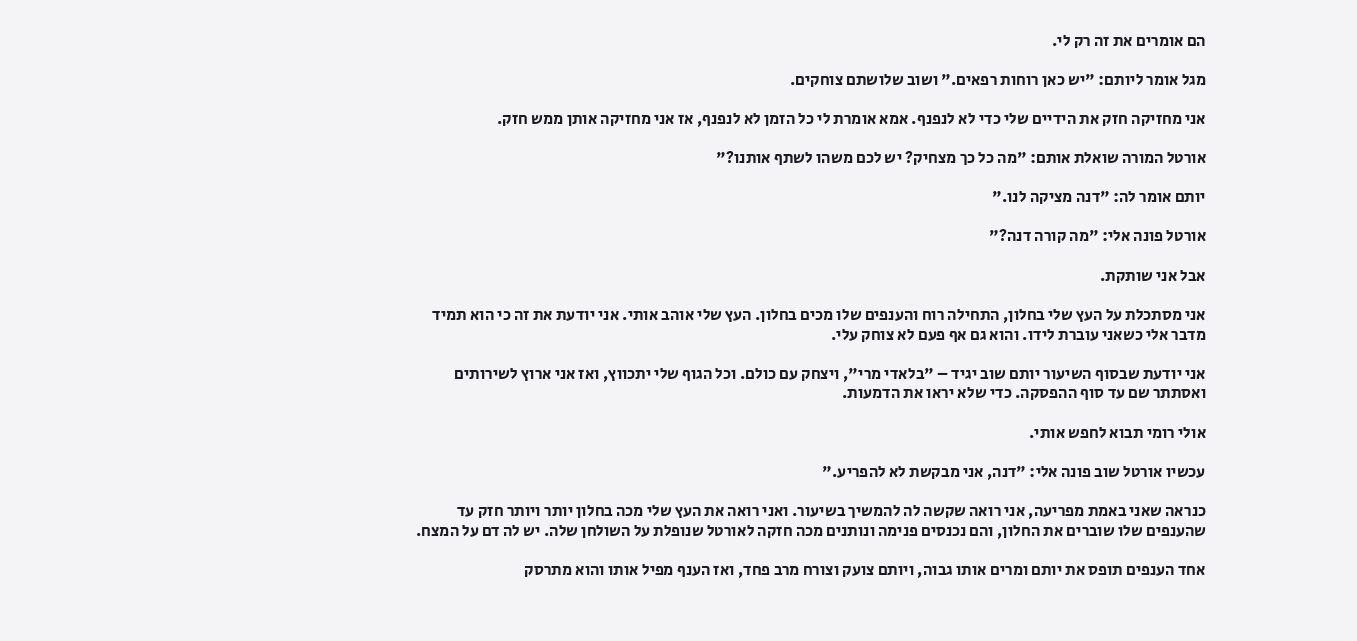הם אומרים את זה רק לי.

מגל אומר ליותם: "יש כאן רוחות רפאים." ושוב שלושתם צוחקים.

אני מחזיקה חזק את הידיים שלי כדי לא לנפנף. אמא אומרת לי כל הזמן לא לנפנף, אז אני מחזיקה אותן ממש חזק.

אורטל המורה שואלת אותם: "מה כל כך מצחיק? יש לכם משהו לשתף אותנו?"

יותם אומר לה: "דנה מציקה לנו."

אורטל פונה אלי: "מה קורה דנה?"

אבל אני שותקת.

אני מסתכלת על העץ שלי בחלון, התחילה רוח והענפים שלו מכים בחלון. העץ שלי אוהב אותי. אני יודעת את זה כי הוא תמיד מדבר אלי כשאני עוברת לידו. והוא גם אף פעם לא צוחק עלי.

אני יודעת שבסוף השיעור יותם שוב יגיד – "בלאדי מרי", ויצחק עם כולם. וכל הגוף שלי יתכווץ, ואז אני ארוץ לשירותים ואסתתר שם עד סוף ההפסקה. כדי שלא יראו את הדמעות.

אולי רומי תבוא לחפש אותי.

עכשיו אורטל שוב פונה אלי: "דנה, אני מבקשת לא להפריע."

כנראה שאני באמת מפריעה, אני רואה שקשה לה להמשיך בשיעור. ואני רואה את העץ שלי מכה בחלון יותר ויותר חזק עד שהענפים שלו שוברים את החלון, והם נכנסים פנימה ונותנים מכה חזקה לאורטל שנופלת על השולחן שלה. יש לה דם על המצח.

אחד הענפים תופס את יותם ומרים אותו גבוה, ויותם צועק וצורח מרב פחד, ואז הענף מפיל אותו והוא מתרסק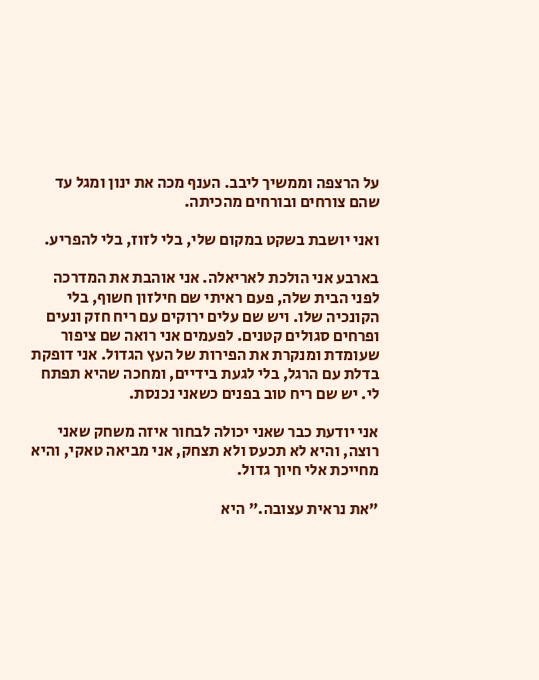על הרצפה וממשיך ליבב. הענף מכה את ינון ומגל עד שהם צורחים ובורחים מהכיתה.

ואני יושבת בשקט במקום שלי, בלי לזוז, בלי להפריע.

בארבע אני הולכת לאריאלה. אני אוהבת את המדרכה לפני הבית שלה, פעם ראיתי שם חילזון חשוף, בלי הקונכיה שלו. ויש שם עלים ירוקים עם ריח חזק ונעים ופרחים סגולים קטנים. לפעמים אני רואה שם ציפור שעומדת ומנקרת את הפירות של העץ הגדול. אני דופקת בדלת עם הרגל, בלי לגעת בידיים, ומחכה שהיא תפתח לי. יש שם ריח טוב בפנים כשאני נכנסת.

אני יודעת כבר שאני יכולה לבחור איזה משחק שאני רוצה, והיא לא תכעס ולא תצחק, אני מביאה טאקי, והיא מחייכת אלי חיוך גדול.

"את נראית עצובה." היא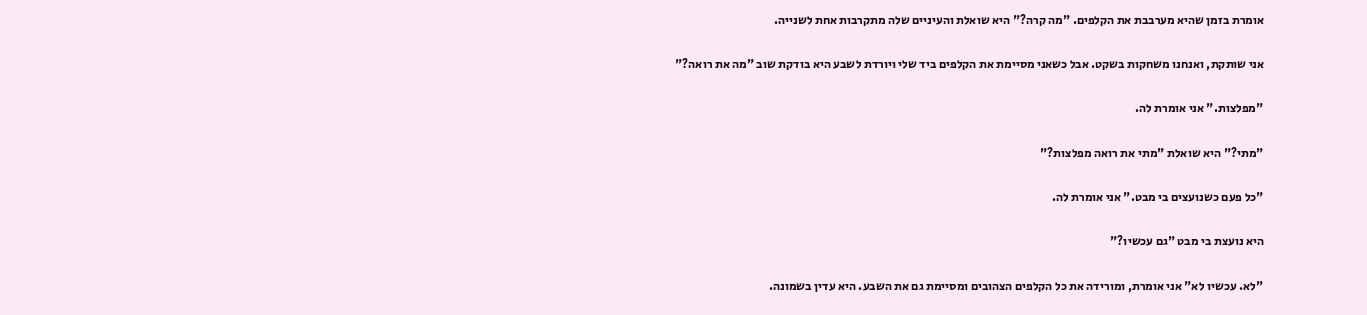אומרת בזמן שהיא מערבבת את הקלפים. "מה קרה?" היא שואלת והעיניים שלה מתקרבות אחת לשנייה.

אני שותקת, ואנחנו משחקות בשקט. אבל כשאני מסיימת את הקלפים ביד שלי ויורדת לשבע היא בודקת שוב "מה את רואה?"

"מפלצות." אני אומרת לה.

"מתי?" היא שואלת "מתי את רואה מפלצות?"

"כל פעם כשנועצים בי מבט." אני אומרת לה.

היא נועצת בי מבט "גם עכשיו?"

"לא. עכשיו לא" אני אומרת, ומורידה את כל הקלפים הצהובים ומסיימת גם את השבע. היא עדין בשמונה.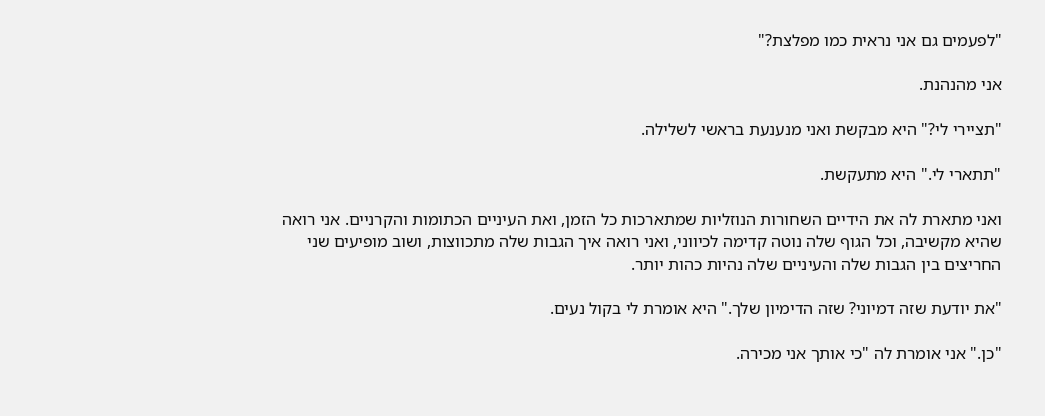"לפעמים גם אני נראית כמו מפלצת?"

אני מהנהנת.

"תציירי לי?" היא מבקשת ואני מנענעת בראשי לשלילה.

"תתארי לי." היא מתעקשת.

ואני מתארת לה את הידיים השחורות הנוזליות שמתארכות כל הזמן, ואת העיניים הכתומות והקרניים. אני רואה שהיא מקשיבה, וכל הגוף שלה נוטה קדימה לכיווני, ואני רואה איך הגבות שלה מתכווצות, ושוב מופיעים שני החריצים בין הגבות שלה והעיניים שלה נהיות כהות יותר.

"את יודעת שזה דמיוני? שזה הדימיון שלך." היא אומרת לי בקול נעים.

"כן." אני אומרת לה "כי אותך אני מכירה.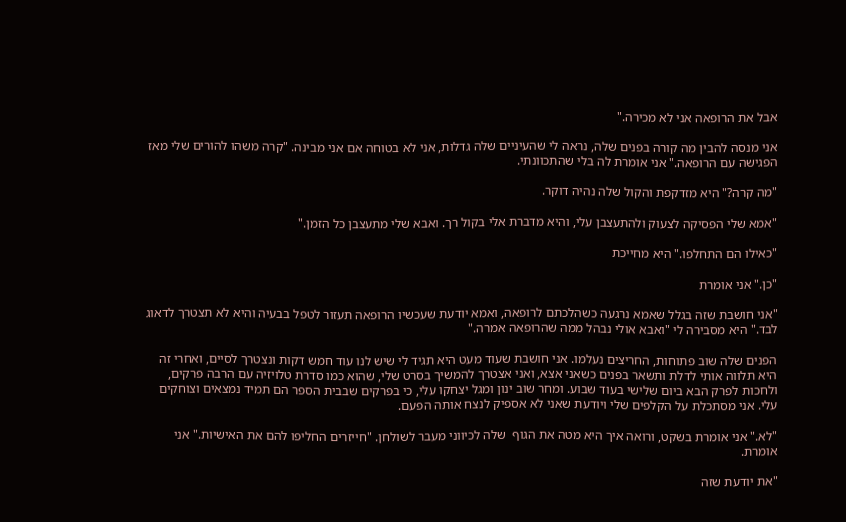אבל את הרופאה אני לא מכירה."

אני מנסה להבין מה קורה בפנים שלה, נראה לי שהעיניים שלה גדלות, אני לא בטוחה אם אני מבינה. "קרה משהו להורים שלי מאז הפגישה עם הרופאה." אני אומרת לה בלי שהתכוונתי.

"מה קרה?" היא מזדקפת והקול שלה נהיה דוקר.

"אמא שלי הפסיקה לצעוק ולהתעצבן עלי, והיא מדברת אלי בקול רך. ואבא שלי מתעצבן כל הזמן."

"כאילו הם התחלפו." היא מחייכת

"כן." אני אומרת

"אני חושבת שזה בגלל שאמא נרגעה כשהלכתם לרופאה, ואמא יודעת שעכשיו הרופאה תעזור לטפל בבעיה והיא לא תצטרך לדאוג לבד." היא מסבירה לי "ואבא אולי נבהל ממה שהרופאה אמרה."

הפנים שלה שוב פתוחות, החריצים נעלמו. אני חושבת שעוד מעט היא תגיד לי שיש לנו עוד חמש דקות ונצטרך לסיים, ואחרי זה היא תלווה אותי לדלת ותשאר בפנים כשאני אצא, ואני אצטרך להמשיך בסרט שלי, שהוא כמו סדרת טלויזיה עם הרבה פרקים, ולחכות לפרק הבא ביום שלישי בעוד שבוע. ומחר שוב ינון ומגל יצחקו עלי, כי בפרקים שבבית הספר הם תמיד נמצאים וצוחקים עלי. אני מסתכלת על הקלפים שלי ויודעת שאני לא אספיק לנצח אותה הפעם.

"לא." אני אומרת בשקט, ורואה איך היא מטה את הגוף  שלה לכיווני מעבר לשולחן. "חייזרים החליפו להם את האישיות." אני אומרת.

"את יודעת שזה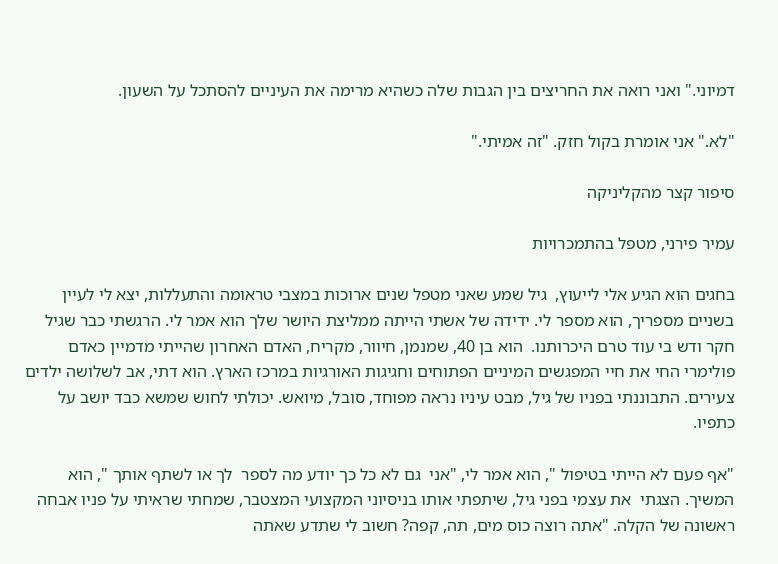דמיוני." ואני רואה את החריצים בין הגבות שלה כשהיא מרימה את העיניים להסתכל על השעון.

"לא." אני אומרת בקול חזק. "זה אמיתי."

סיפור קצר מהקליניקה

עמיר פירני, מטפל בהתמכרויות

בחגים הוא הגיע אלי לייעוץ,  גיל שמע שאני מטפל שנים ארוכות במצבי טראומה והתעללות, יצא לי לעיין בשניים מספריך, הוא מספר לי. ידידה של אשתי הייתה ממליצת היושר שלך הוא אמר לי. הרגשתי כבר שגיל חקר ודש בי עוד טרם היכרותנו.  הוא בן 40, שמנמן, חיוור, מקריח, האדם האחרון שהייתי מדמיין כאדם פולימרי החי את חיי המפגשים המיניים הפתוחים וחגיגות האורגיות במרכז הארץ. הוא דתי, אב לשלושה ילדים צעירים. התבוננתי בפניו של גיל, מבט עיניו נראה מפוחד, סובל, מיואש. יכולתי לחוש שמשא כבד יושב על כתפיו.

"אף פעם לא הייתי בטיפול ", הוא אמר לי, "אני  גם לא כל כך יודע מה לספר  לך או לשתף אותך ", הוא המשיך. הצגתי  את עצמי בפני גיל, שיתפתי אותו בניסיוני המקצועי המצטבר, שמחתי שראיתי על פניו אבחה ראשונה של הקלה. "אתה רוצה כוס מים, תה, קפה? חשוב לי שתדע שאתה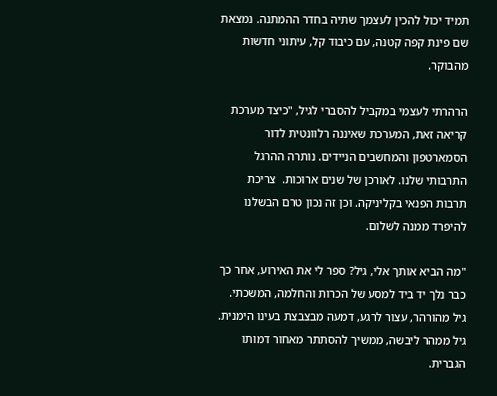תמיד יכול להכין לעצמך שתיה בחדר ההמתנה. נמצאת שם פינת קפה קטנה, עם כיבוד קל, עיתוני חדשות מהבוקר.

הרהרתי לעצמי במקביל להסברי לגיל, "כיצד מערכת קריאה זאת, המערכת שאיננה רלוונטית לדור הסמארטפון והמחשבים הניידים. נותרה ההרגל התרבותי שלנו. לאורכן של שנים ארוכות.  צריכת תרבות הפנאי בקליניקה. וכן זה נכון טרם הבשלנו להיפרד ממנה לשלום.

"מה הביא אותך אלי, גיל? ספר לי את האירוע, אחר כך כבר נלך יד ביד למסע של הכרות והחלמה, המשכתי. גיל מהורהר, עצור לרגע, דמעה מבצבצת בעינו הימנית. גיל ממהר ליבשה, ממשיך להסתתר מאחור דמותו הגברית.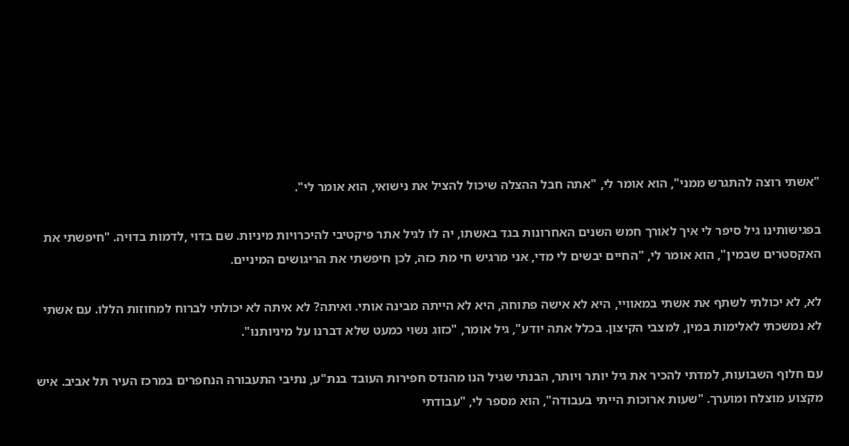"אשתי רוצה להתגרש ממני", הוא אומר לי, "אתה חבל ההצלה שיכול להציל את נישואי, הוא אומר לי".

בפגישותינו גיל סיפר לי איך לאורך חמש השנים האחרונות בגד באשתו, יה לו לגיל אתר פיקטיבי להיכרויות מיניות. שם בדוי ,לדמות בדויה. "חיפשתי את האקסטרים שבמין", הוא אומר לי, "החיים יבשים לי מדי, אני מרגיש חי מת כזה, לכן חיפשתי את הריגושים המיניים.

לא, לא יכולתי לשתף את אשתי במאוויי, היא לא אישה פתוחה, היא לא הייתה מבינה אותי. ואיתה? לא איתה לא יכולתי לברוח למחוזות הללו. עם אשתי לא נמשכתי לאלימות במין, למצבי הקיצון. בכלל אתה יודע", גיל אומר, "כזוג נשוי כמעט שלא דברנו על מיניותנו".

עם חלוף השבועות, למדתי להכיר את גיל יותר ויותר, הבנתי שגיל הנו מהנדס חפירות העובד בנת"ע, נתיבי התעבורה הנחפרים במרכז העיר תל אביב. איש מקצוע מוצלח ומוערך. "שעות ארוכות הייתי בעבודה", הוא מספר לי, "עבודתי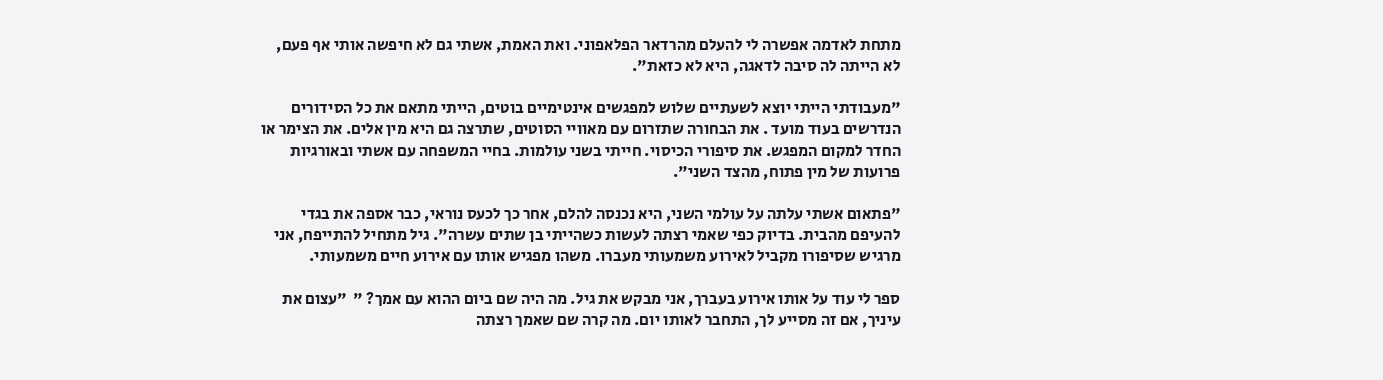מתחת לאדמה אפשרה לי להעלם מהרדאר הפלאפוני. ואת האמת, אשתי גם לא חיפשה אותי אף פעם, לא הייתה לה סיבה לדאגה, היא לא כזאת".

"מעבודתי הייתי יוצא לשעתיים שלוש למפגשים אינטימיים בוטים, הייתי מתאם את כל הסידורים הנדרשים בעוד מועד . את הבחורה שתזרום עם מאוויי הסוטים, שתרצה גם היא מין אלים. את הצימר או החדר למקום המפגש. את סיפורי הכיסוי. חייתי בשני עולמות. בחיי המשפחה עם אשתי ובאורגיות פרועות של מין פתוח, מהצד השני".

"פתאום אשתי עלתה על עולמי השני, היא נכנסה להלם, אחר כך לכעס נוראי, כבר אספה את בגדי להעיפם מהבית. בדיוק כפי שאמי רצתה לעשות כשהייתי בן שתים עשרה". גיל מתחיל להתייפח, אני מרגיש שסיפורו מקביל לאירוע משמעותי מעברו. משהו מפגיש אותו עם אירוע חיים משמעותי.

ספר לי עוד על אותו אירוע בעברך, אני מבקש את גיל. מה היה שם ביום ההוא עם אמך? "  "עצום את עיניך, אם זה מסייע לך, התחבר לאותו יום. מה קרה שם שאמך רצתה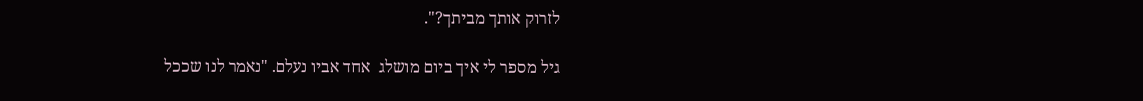לזרוק אותך מביתך?".

גיל מספר לי איך ביום מושלג  אחד אביו נעלם. "נאמר לנו שככל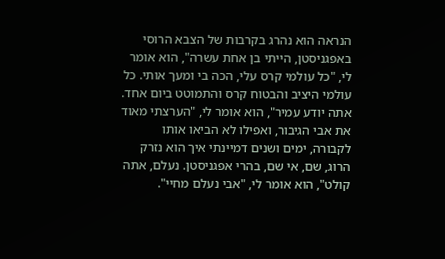הנראה הוא נהרג בקרבות של הצבא הרוסי באפגניסטן, הייתי בן אחת עשרה", הוא אומר לי, "כל עולמי קרס עלי, הכה בי ומעך אותי. כל עולמי היציב והבטוח קרס והתמוטט ביום אחד. אתה יודע עמיר", הוא אומר לי, "הערצתי מאוד את אבי הגיבור, ואפילו לא הביאו אותו לקבורה, ימים ושנים דמיינתי איך הוא נזרק הרוג, שם, אי שם, בהרי אפגניסטן. נעלם, אתה קולט", הוא אומר לי, "אבי נעלם מחיי".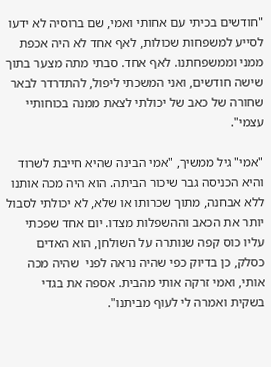"חודשים בכיתי עם אחותי ואמי, שם ברוסיה לא ידעו לסייע למשפחות שכולות, לאף אחד לא היה אכפת ממני וממשפחתנו. לאף אחד. סבתי מתה מצער בתוך שישה חודשים, ואני המשכתי ליפול, להתדרדר לבאר שחורה של כאב של יכולתי לצאת ממנה בכוחותיי עצמי".

"אמי" גיל ממשיך, "אמי הבינה שהיא חייבת לשרוד והיא הכניסה גבר שיכור הביתה. הוא היה מכה אותנו ללא אבחנה, מתוך שכרותו או שלא, לא יכולתי לסבול יותר את הכאב וההשפלות מצדו. יום אחד שפכתי עליו כוס קפה שנותרה על השולחן, הוא האדים כסלק, כן בדיוק כפי שהיה נראה לפני  שהיה מכה אותי, ואמי זרקה אותי מהבית. אספה את בגדי בשקית ואמרה לי לעוף מביתנו".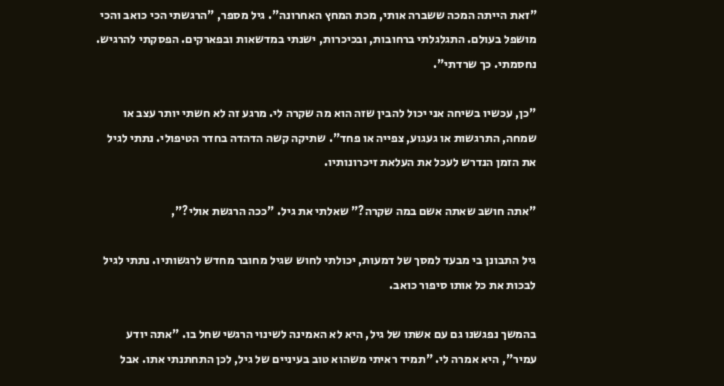"זאת הייתה המכה ששברה אותי, מכת המחץ האחרונה". גיל מספר, "הרגשתי הכי כואב והכי מושפל בעולם. התגלגלתי ברחובות, ובכיכרות, ישנתי במדשאות ובפארקים. הפסקתי להרגיש. נחסמתי. כך שרדתי".

"כן, עכשיו בשיחה אני יכול להבין שזה הוא מה שקרה לי. מרגע זה לא חשתי יותר עצב או שמחה, התרגשות או געגוע, צפייה או פחד". שתיקה קשה הדהדה בחדר הטיפולי. נתתי לגיל את הזמן הנדרש לעכל את העלאת זיכרונותיו.

"אתה חושב שאתה אשם במה שקרה?" שאלתי את גיל. "ככה הרגשת אולי?",

גיל התבונן בי מבעד למסך של דמעות, יכולתי לחוש שגיל מחובר מחדש לרגשותיו. נתתי לגיל לבכות את כל אותו סיפור כואב.

בהמשך נפגשנו גם עם אשתו של גיל, היא לא האמינה לשינוי הרגשי שחל בו. "אתה יודע עמיר", היא אמרה לי. "תמיד ראיתי משהוא טוב בעיניים של גיל, לכן התחתנתי אתו. אבל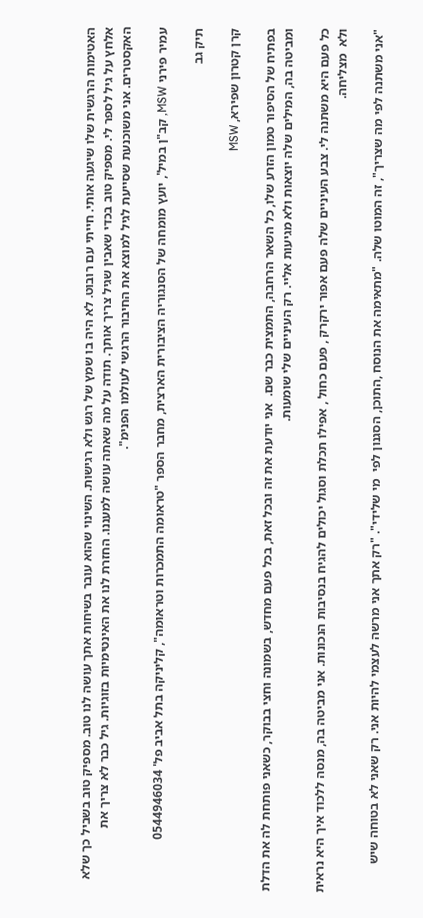האטימות הרגשית שלו שיגעה אותי. חייתי עם רובוט. לא היה בו שמץ של רגש ולא רגישות. השינוי שהוא עובר בשיחות אתך עושה לנו טוב. מספיק טוב בשביל כך שלא אלחץ על גיל לספר לי. מספיק טוב בכדי שאבין שגיל צריך אותך. תודה על מה שאתה עושה למעננו. החזרת לנו את האינטימיות בזוגיות. גיל כבר לא צריך את האקסטרים. אני משוכנעת שסייעת לגיל למוצא את החיבור הרגשי לעולמו הפנימ".

עמיר פירני MSW, קב"ן במיל', יועץ מומחה של הסנגוריה הציבורית הארצית, מחבר הספר "טראומה התמכרות וטראומה", קליניקה בתל אביב פל' 0544946034

תיק גב

קרן קטרון שפירא, MSW

בפתיח של הסיפור טמון הזרע שלו, כל השאר הרחבה, התמצית כבר שם.  אני יודעת את זה ובכל זאת, בכל פעם מחדש, בשמונה וחצי בבוקר, כשאני פותחת לה את הדלת ומביטה בה, המילים שלה יוצאות ולא מגיעות אליי. רק העיניים שלי שומעות.

כל פעם היא משתנה לי. צבע העיניים שלה פעם אפור ירקרק , פעם כחול , אפילו תכלת וסגול יכולים להגיח בנסיבות הנכונות. אני מביטה בה, מנסה ללכוד איך היא נראית ולא  מצליחה.

"אני משתנה לפי מה שצריך", זה המוטו שלה. "מתאימה את הנוסח ,התוכן, הסגנון לפי  מי שלידי". "רק אתך אני מרשה לעצמי להיות אני. רק שאני לא בטוחה שיש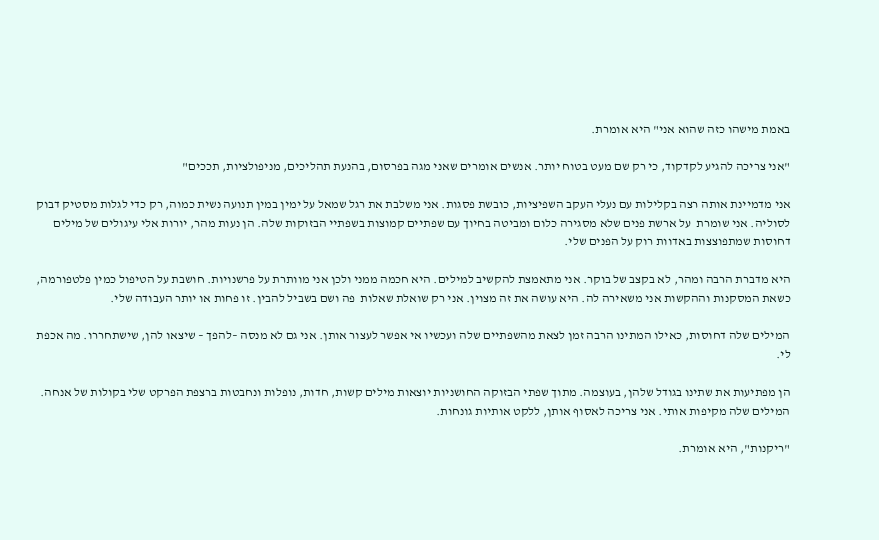באמת מישהו כזה שהוא אני" היא אומרת.

"אני צריכה להגיע לקדקוד, כי רק שם מעט בטוח יותר. אנשים אומרים שאני מגה בפרסום, בהנעת תהליכים, מניפולציות, תככים"

אני מדמיינת אותה רצה בקלילות עם נעלי העקב השפיציות, כובשת פסגות. אני משלבת את רגל שמאל על ימין במין תנועה נשית כמוה, רק כדי לגלות מסטיק דבוק לסוליה. אני שומרת  על ארשת פנים שלא מסגירה כלום ומביטה בחיוך עם שפתיים קמוצות בשפתיי הבזוקות שלה. הן נעות מהר, יורות אלי עיגולים של מילים דחוסות שמתפוצצות באדוות רוק על הפנים שלי.

היא מדברת הרבה ומהר, לא בקצב של בוקר. אני מתאמצת להקשיב למילים. היא חכמה ממני ולכן אני מוותרת על פרשנויות. חושבת על הטיפול כמין פלטפורמה, כשאת המסקנות וההקשות אני משאירה לה. היא עושה את זה מצוין. אני רק שואלת שאלות  פה ושם בשביל להבין. זו פחות או יותר העבודה שלי.

המילים שלה דחוסות, כאילו המתינו הרבה זמן לצאת מהשפתיים שלה ועכשיו אי אפשר לעצור אותן. אני גם לא מנסה –להפך – שיצאו להן, שישתחררו. מה אכפת לי.

הן מפתיעות את שתינו בגודל שלהן, בעוצמה. מתוך שפתי הבזוקה החושניות יוצאות מילים קשות, חדות, נופלות ונחבטות ברצפת הפרקט שלי בקולות של אנחה. המילים שלה מקיפות אותי. אני צריכה לאסוף אותן, ללקט אותיות גונחות.

"ריקנות", היא אומרת.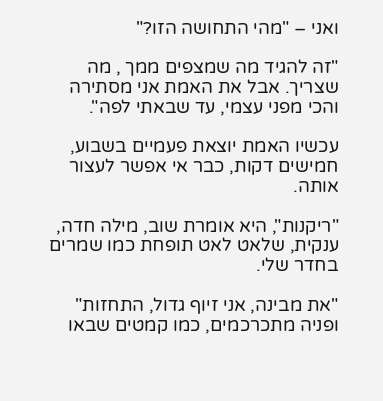ואני – "מהי התחושה הזו?"

"זה להגיד מה שמצפים ממך , מה שצריך. אבל את האמת אני מסתירה והכי מפני עצמי, עד שבאתי לפה".

עכשיו האמת יוצאת פעמיים בשבוע, חמישים דקות, כבר אי אפשר לעצור אותה.

"ריקנות", היא אומרת שוב, מילה חדה, ענקית, שלאט לאט תופחת כמו שמרים בחדר שלי.

"את מבינה, אני זיוף גדול, התחזות" ופניה מתכרכמים, כמו קמטים שבאו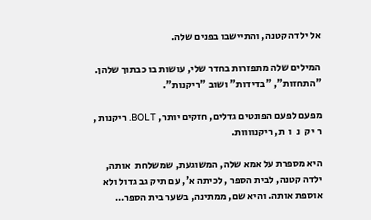אל ילדה קטנה, והתיישבו בפנים שלה.

המילים שלה מתפזרות בחדר שלי, עושות בו כבתוך שלהן. "התחזות", "בדידות" ושוב "ריקנות".

מפעם לפעם הפונטים גדלים, חזקים יותר, BOLT. ריקנות , ר י ק  נ  ו  ת, ריקנוווות.

היא מספרת על אמא שלה, המשוגעת, שמשלחת  אותה, ילדה קטנה, לבית הספר , לכיתה א', עם תיק גב גדול ולא אוספת אותה. והיא שם, ממתינה, בשער בית הספר…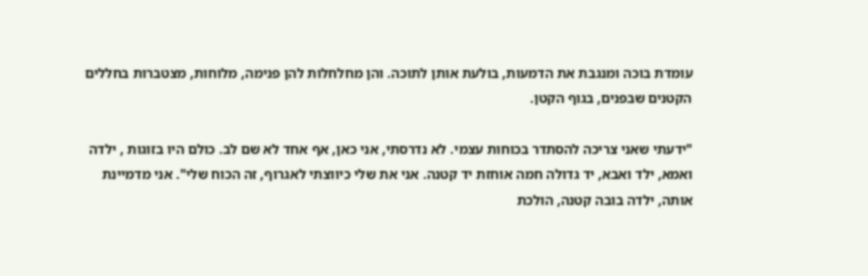עומדת בוכה ומנגבת את הדמעות, בולעת אותן לתוכה. והן מחלחלות להן פנימה, מלוחות, מצטברות בחללים הקטנים שבפנים, בגוף הקטן.

"ידעתי שאני צריכה להסתדר בכוחות עצמי. לא נדרסתי, אני כאן, אף אחד לא שם לב. כולם היו בזוגות , ילדה ואמא, ילד ואבא, יד גדולה חמה אוחזת יד קטנה. אני את שלי כיווצתי לאגרוף, זה הכוח שלי". אני מדמיינת אותה, ילדה בובה קטנה, הולכת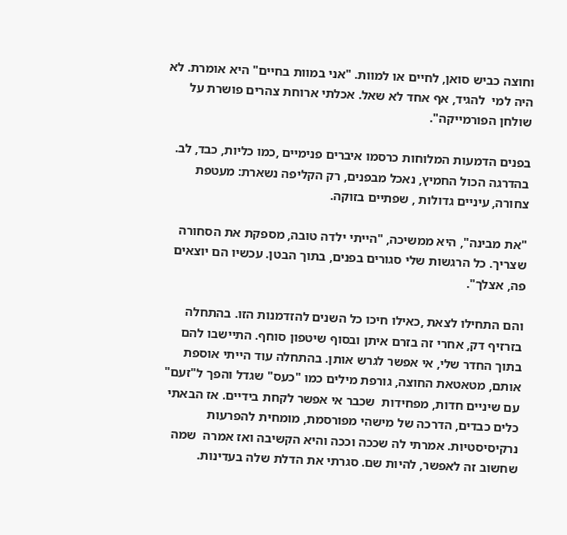וחוצה כביש סואן, לחיים או למוות. "אני במוות בחיים" היא אומרת. לא היה למי  להגיד, אף אחד לא שאל. אכלתי ארוחת צהרים פושרת על שולחן הפורמייקה".

בפנים הדמעות המלוחות כרסמו איברים פנימיים ,כמו כליות, כבד, לב. בהדרגה הכול החמיץ, נאכל מבפנים, רק הקליפה נשארת: מעטפת צחורה, עיניים גדולות , שפתיים בזוקה.

"את מבינה", היא ממשיכה, "הייתי ילדה טובה, מספקת את הסחורה שצריך. כל הרגשות שלי סגורים בפנים, בתוך הבטן. עכשיו הם יוצאים פה, אצלך".

והם התחילו לצאת ,כאילו חיכו כל השנים להזדמנות הזו. בהתחלה בזרזיף דק, אחרי זה בזרם איתן ובסוף שיטפון סוחף. התיישבו להם בתוך החדר שלי, אי אפשר לגרש אותן. בהתחלה עוד הייתי אוספת אותם, מטאטאת החוצה, גורפת מילים כמו "כעס" שגדל והפך ל"זעם" עם שיניים חדות, מפחידות  שכבר אי אפשר לקחת בידיים. אז הבאתי כלים כבדים, הדרכה של מישהי מפורסמת, מומחית להפרעות נרקיסיסטיות. אמרתי לה שככה וככה והיא הקשיבה ואז אמרה  שמה שחשוב זה לאפשר, להיות שם. סגרתי את הדלת שלה בעדינות.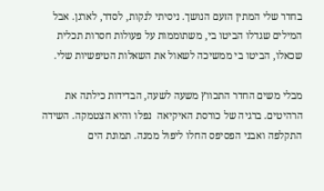בחדר שלי המתין הזעם הנושך. ניסיתי לנקות, לסדר, לארגן. אבל המילים שגדלו הביטו בי, משתוממות על פעולות חסרות תכלית שכאלו, הביטו בי ממשיכה לשאול את השאלות הטיפשיות שלי.

מבלי משים החדר התכווץ משעה לשעה, הבדידות כילתה את הרהיטים. ברגיה של כורסת האיקיאה  נפלו והיא הצטמקה. השידה התקלפה ואבני הפסיפס החלו ליפול ממנה. תמונת הים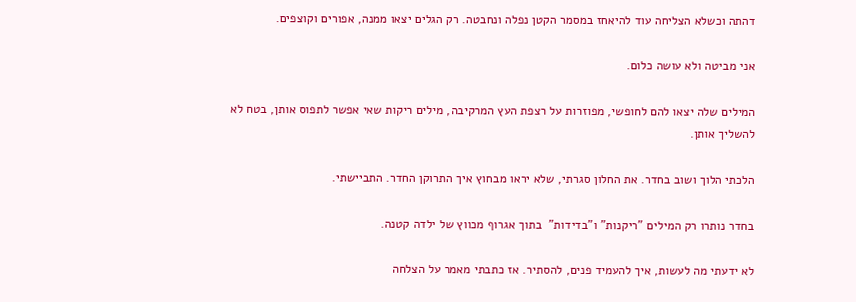דהתה וכשלא הצליחה עוד להיאחז במסמר הקטן נפלה ונחבטה. רק הגלים יצאו ממנה, אפורים וקוצפים.

אני מביטה ולא עושה כלום.

המילים שלה יצאו להם לחופשי, מפוזרות על רצפת העץ המרקיבה, מילים ריקות שאי אפשר לתפוס אותן, בטח לא להשליך אותן.

הלכתי הלוך ושוב בחדר. את החלון סגרתי, שלא יראו מבחוץ איך התרוקן החדר. התביישתי.

בחדר נותרו רק המילים "ריקנות" ו"בדידות"  בתוך אגרוף מכווץ של ילדה קטנה.

לא ידעתי מה לעשות, איך להעמיד פנים, להסתיר. אז כתבתי מאמר על הצלחה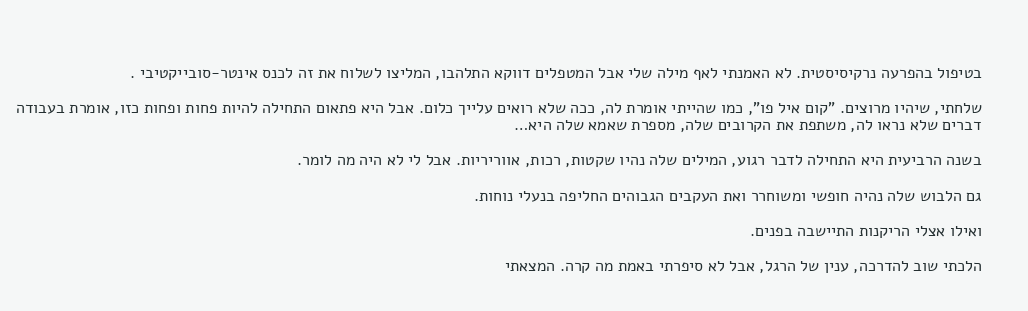בטיפול בהפרעה נרקיסיסטית. לא האמנתי לאף מילה שלי אבל המטפלים דווקא התלהבו, המליצו לשלוח את זה לכנס אינטר-סובייקטיבי .

שלחתי, שיהיו מרוצים. "קום איל פו", כמו שהייתי אומרת לה, ככה שלא רואים עלייך כלום. אבל היא פתאום התחילה להיות פחות ופחות כזו, אומרת בעבודה דברים שלא נראו לה, משתפת את הקרובים שלה, מספרת שאמא שלה היא…

בשנה הרביעית היא התחילה לדבר רגוע, המילים שלה נהיו שקטות, רכות, אווריריות. אבל לי לא היה מה לומר.

גם הלבוש שלה נהיה חופשי ומשוחרר ואת העקבים הגבוהים החליפה בנעלי נוחות.

ואילו אצלי הריקנות התיישבה בפנים.

הלכתי שוב להדרכה, ענין של הרגל, אבל לא סיפרתי באמת מה קרה. המצאתי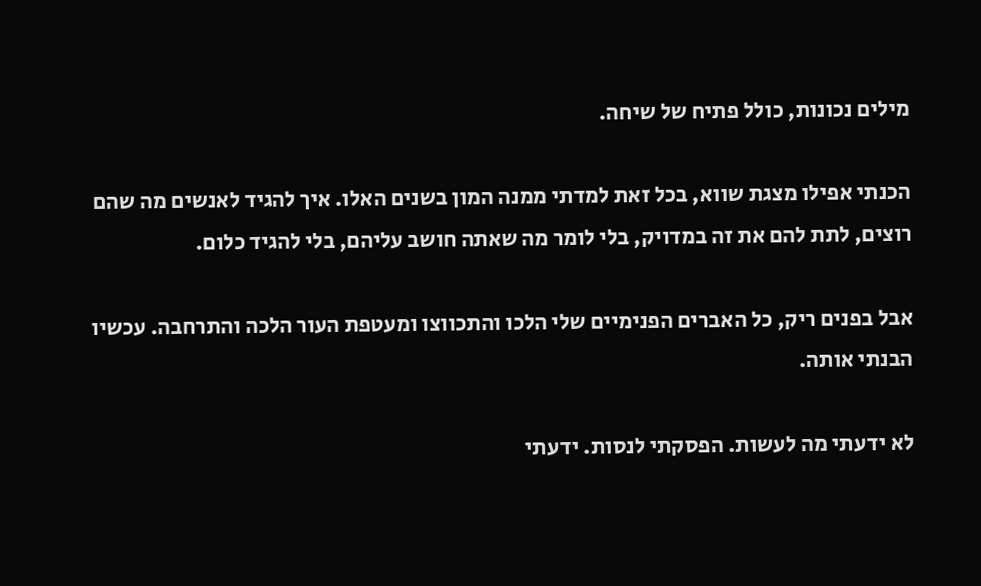מילים נכונות, כולל פתיח של שיחה.

הכנתי אפילו מצגת שווא, בכל זאת למדתי ממנה המון בשנים האלו. איך להגיד לאנשים מה שהם רוצים, לתת להם את זה במדויק, בלי לומר מה שאתה חושב עליהם, בלי להגיד כלום.

אבל בפנים ריק, כל האברים הפנימיים שלי הלכו והתכווצו ומעטפת העור הלכה והתרחבה. עכשיו הבנתי אותה.

לא ידעתי מה לעשות. הפסקתי לנסות. ידעתי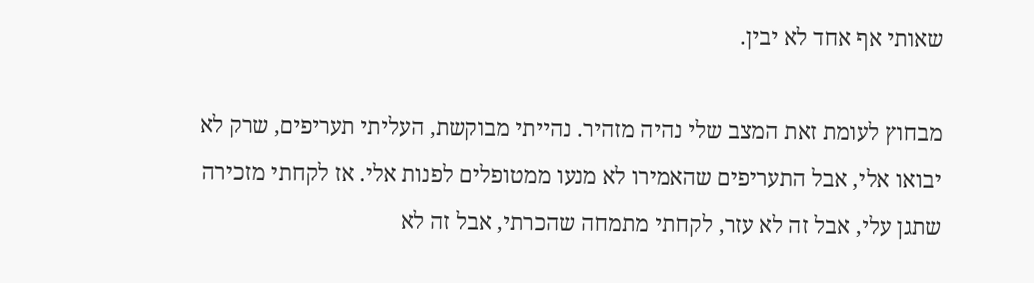שאותי אף אחד לא יבין.

מבחוץ לעומת זאת המצב שלי נהיה מזהיר. נהייתי מבוקשת, העליתי תעריפים, שרק לא יבואו אלי, אבל התעריפים שהאמירו לא מנעו ממטופלים לפנות אלי. אז לקחתי מזכירה שתגן עלי, אבל זה לא עזר, לקחתי מתמחה שהכרתי, אבל זה לא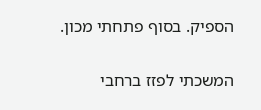הספיק. בסוף פתחתי מכון.

המשכתי לפזז ברחבי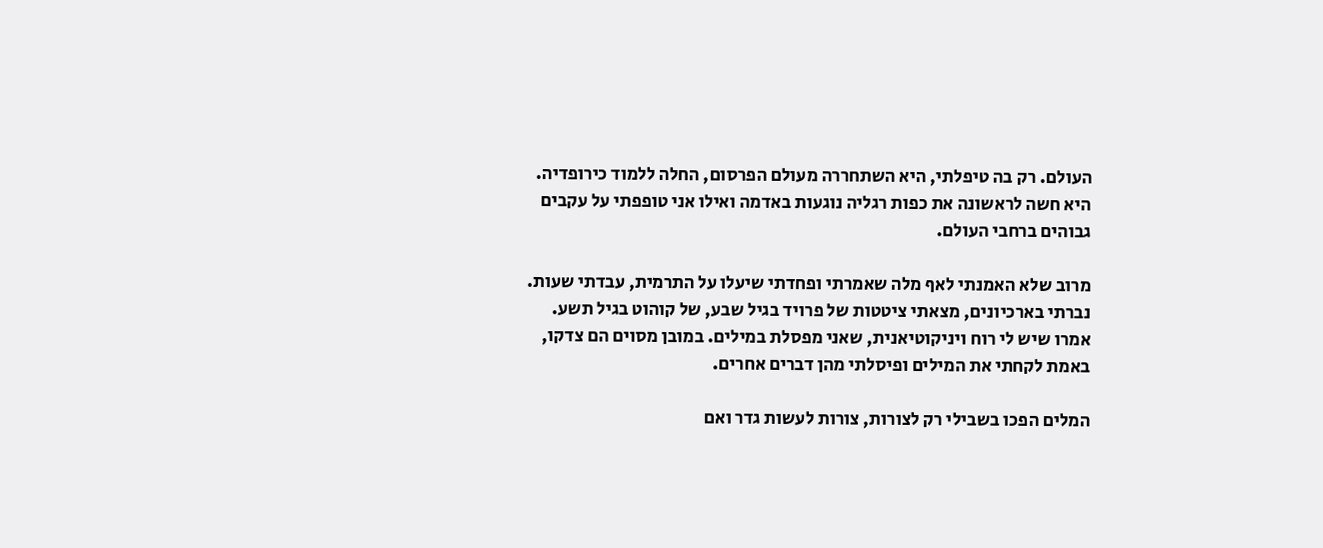העולם. רק בה טיפלתי, היא השתחררה מעולם הפרסום, החלה ללמוד כירופדיה. היא חשה לראשונה את כפות רגליה נוגעות באדמה ואילו אני טופפתי על עקבים גבוהים ברחבי העולם.

מרוב שלא האמנתי לאף מלה שאמרתי ופחדתי שיעלו על התרמית, עבדתי שעות. נברתי בארכיונים, מצאתי ציטטות של פרויד בגיל שבע, של קוהוט בגיל תשע. אמרו שיש לי רוח ויניקוטיאנית, שאני מפסלת במילים. במובן מסוים הם צדקו, באמת לקחתי את המילים ופיסלתי מהן דברים אחרים.

המלים הפכו בשבילי רק לצורות, צורות לעשות גדר ואם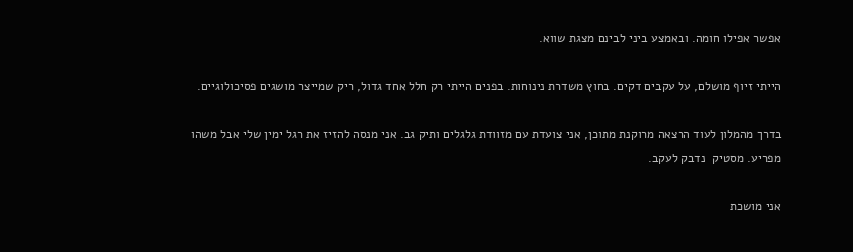אפשר אפילו חומה. ובאמצע ביני לבינם מצגת שווא.

הייתי זיוף מושלם, על עקבים דקים. בחוץ משדרת נינוחות. בפנים הייתי רק חלל אחד גדול, ריק שמייצר מושגים פסיכולוגיים.

בדרך מהמלון לעוד הרצאה מרוקנת מתוכן, אני צועדת עם מזוודת גלגלים ותיק גב. אני מנסה להזיז את רגל ימין שלי אבל משהו מפריע. מסטיק  נדבק לעקב.

אני מושכת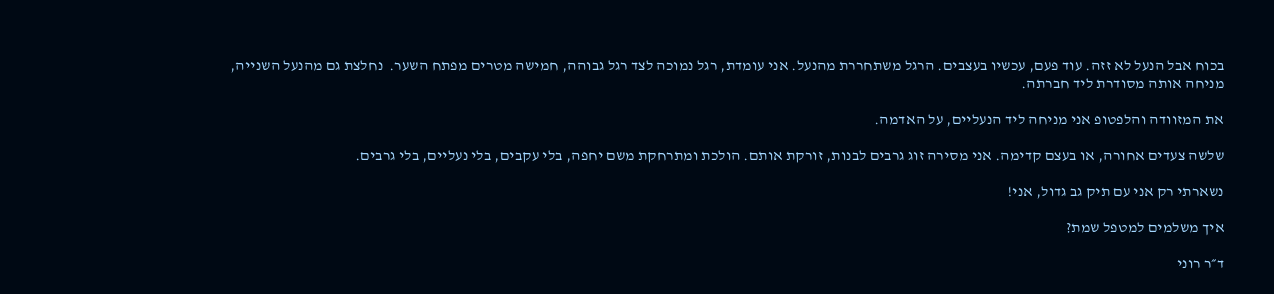בכוח אבל הנעל לא זזה. עוד פעם, עכשיו בעצבים. הרגל משתחררת מהנעל. אני עומדת, רגל נמוכה לצד רגל גבוהה, חמישה מטרים מפתח השער.  נחלצת גם מהנעל השנייה, מניחה אותה מסודרת ליד חברתה.

את המזוודה והלפטופ אני מניחה ליד הנעליים, על האדמה.

שלשה צעדים אחורה, או בעצם קדימה. אני מסירה זוג גרבים לבנות, זורקת אותם. הולכת ומתרחקת משם יחפה, בלי עקבים, בלי נעליים, בלי גרבים.

נשארתי רק אני עם תיק גב גדול, אני!

איך משלמים למטפל שמת?

ד״ר רוני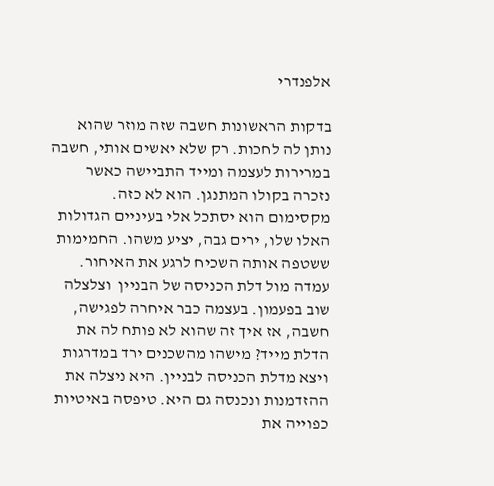אלפנדרי

בדקות הראשונות חשבה שזה מוזר שהוא נותן לה לחכות. רק שלא יאשים אותי, חשבה במרירות לעצמה ומייד התביישה כאשר נזכרה בקולו המתנגן. הוא לא כזה. מקסימום הוא יסתכל אלי בעיניים הגדולות האלו שלו, ירים גבה, יציע משהו. החמימות ששטפה אותה השכיח לרגע את האיחור. עמדה מול דלת הכניסה של הבניין  וצלצלה שוב בפעמון. בעצמה כבר איחרה לפגישה, חשבה, אז איך זה שהוא לא פותח לה את הדלת מייד? מישהו מהשכנים ירד במדרגות ויצא מדלת הכניסה לבניין. היא ניצלה את ההזדמנות ונכנסה גם היא. טיפסה באיטיות כפוייה את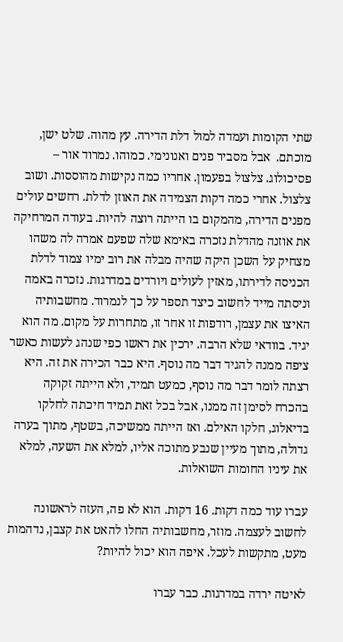שתי הקומות ועמדה למול דלת הדירה. עץ מהוה. שלט ישן, מוכתם.  אבל מסביר פנים ואנונימי. כמוהו. נמרוד אור – פסיכולוג. צלצול בפעמון. אחריו כמה נקישות מהוססות. ושוב צלצול. אחרי כמה דקות הצמידה את האוזן לדלת. רחשים עולים מפנים הדירה, מהמקום בו הייתה רוצה להיות. בעודה המרחיקה את אוזנה מהדלת נזכרה באימא שלה שפעם אמרה לה משהו מצחיק על השכן היקה שהיה מבלה את רוב ימיו צמוד לדלת הכניסה לדירתו, מאזין לעולים ויורדים במדרגות. נזכרה באמה וניסתה מייד לחשוב כיצד תספר על כך לנמרוד. מחשבותיה האיצו את עצמן, רודפות זו אחר זו, מתחרות על מקום. מה הוא יגיד. בוודאי שלא הרבה. ירכין את ראשו כפי שנהג לעשות כאשר ציפה ממנה להגיד דבר מה נוסף. היא כבר הכירה את זה. היא רצתה לומר דבר מה נוסף, כמעט תמיד, ולא הייתה זקוקה בהכרח לסימן זה ממנו, אבל בכל זאת תמיד חיכתה לחלקו בדיאלוג, חלקו האילם. ואז הייתה ממשיכה, בשטף, מתוך בערה גדולה, מתוך מעיין שנבע מתוכה אליו, למלא את השעה, למלא את עיניו החומות השואלות.

עברו עוד כמה דקות. 16 דקות. הוא לא פה, העזה לראשונה לחשוב לעצמה. מוזר, מחשבותיה החלו להאט את קצבן, נדהמות מעט, מתקשות לעכל. איפה הוא יכול להיות?

לאיטה ירדה במדרגות. כבר עברו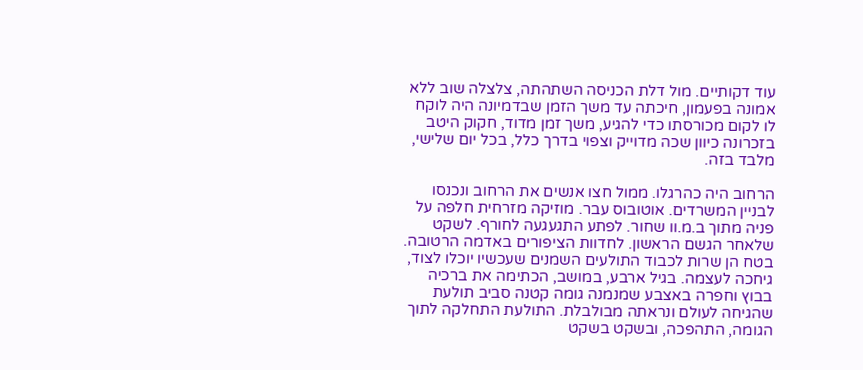עוד דקותיים. מול דלת הכניסה השתהתה, צלצלה שוב ללא אמונה בפעמון, חיכתה עד משך הזמן שבדמיונה היה לוקח לו לקום מכורסתו כדי להגיע, משך זמן מדוד, חקוק היטב בזכרונה כיוון שכה מדוייק וצפוי בדרך כלל, בכל יום שלישי, מלבד בזה.

הרחוב היה כהרגלו. ממול חצו אנשים את הרחוב ונכנסו לבניין המשרדים. אוטובוס עבר. מוזיקה מזרחית חלפה על פניה מתוך ב.מ.וו שחור. לפתע התגעגעה לחורף. לשקט שלאחר הגשם הראשון. לחדוות הציפורים באדמה הרטובה. בטח הן שרות לכבוד התולעים השמנים שעכשיו יוכלו לצוד, גיחכה לעצמה. בגיל ארבע, במושב, הכתימה את ברכיה בבוץ וחפרה באצבע שמנמנה גומה קטנה סביב תולעת שהגיחה לעולם ונראתה מבולבלת. התולעת התחלקה לתוך הגומה, התהפכה, ובשקט בשקט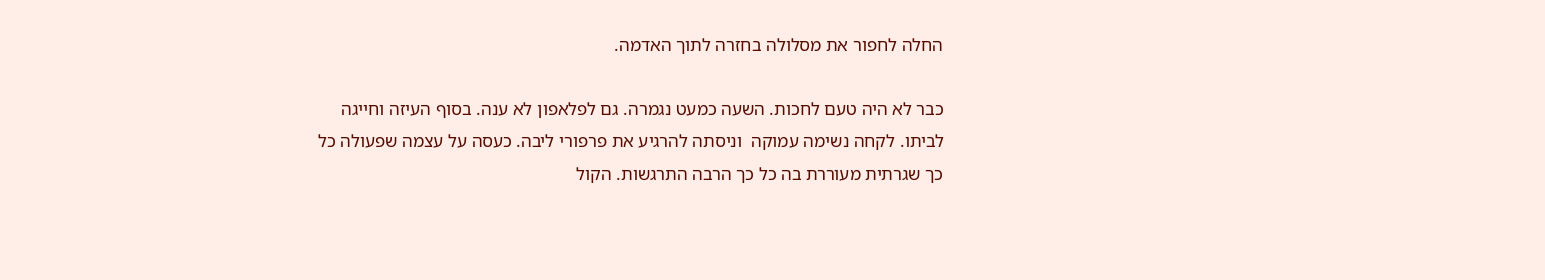החלה לחפור את מסלולה בחזרה לתוך האדמה.

כבר לא היה טעם לחכות. השעה כמעט נגמרה. גם לפלאפון לא ענה. בסוף העיזה וחייגה לביתו. לקחה נשימה עמוקה  וניסתה להרגיע את פרפורי ליבה. כעסה על עצמה שפעולה כל כך שגרתית מעוררת בה כל כך הרבה התרגשות. הקול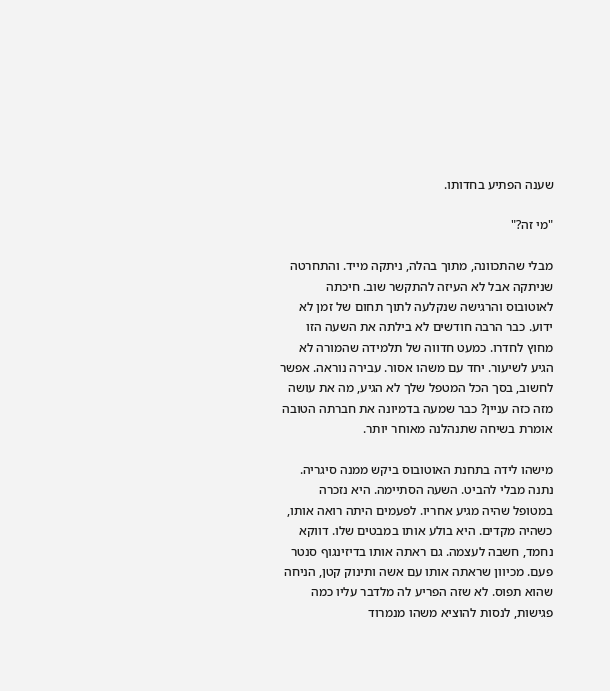שענה הפתיע בחדותו.

"מי זה?"

מבלי שהתכוונה, מתוך בהלה, ניתקה מייד. והתחרטה שניתקה אבל לא העיזה להתקשר שוב. חיכתה לאוטובוס והרגישה שנקלעה לתוך תחום של זמן לא ידוע. כבר הרבה חודשים לא בילתה את השעה הזו מחוץ לחדרו. כמעט חדווה של תלמידה שהמורה לא הגיע לשיעור. יחד עם משהו אסור. עבירה נוראה. אפשר לחשוב, בסך הכל המטפל שלך לא הגיע, מה את עושה מזה כזה עניין? כבר שמעה בדמיונה את חברתה הטובה אומרת בשיחה שתנהלנה מאוחר יותר.

מישהו לידה בתחנת האוטובוס ביקש ממנה סיגריה. נתנה מבלי להביט. השעה הסתיימה. היא נזכרה במטופל שהיה מגיע אחריו. לפעמים היתה רואה אותו, כשהיה מקדים. היא בולע אותו במבטים שלו. דווקא נחמד, חשבה לעצמה. גם ראתה אותו בדיזינגוף סנטר פעם. מכיוון שראתה אותו עם אשה ותינוק קטן, הניחה שהוא תפוס. לא שזה הפריע לה מלדבר עליו כמה פגישות, לנסות להוציא משהו מנמרוד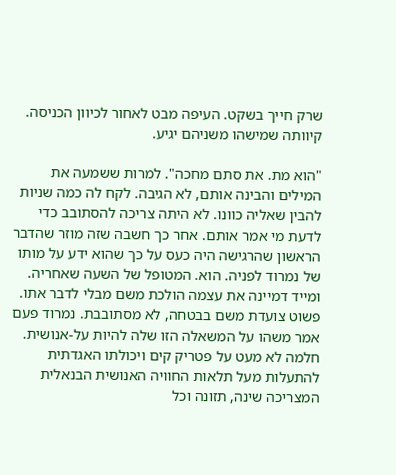שרק חייך בשקט. העיפה מבט לאחור לכיוון הכניסה. קיוותה שמישהו משניהם יגיע.

"הוא מת. את סתם מחכה". למרות ששמעה את המילים והבינה אותם, לא הגיבה. לקח לה כמה שניות להבין שאליה כוונו. לא היתה צריכה להסתובב כדי לדעת מי אמר אותם. אחר כך חשבה שזה מוזר שהדבר הראשון שהרגישה היה כעס על כך שהוא ידע על מותו של נמרוד לפניה. הוא. המטופל של השעה שאחריה. ומייד דמיינה את עצמה הולכת משם מבלי לדבר אתו. פשוט צועדת משם בבטחה, לא מסתובבת. נמרוד פעם אמר משהו על המשאלה הזו שלה להיות על-אנושית. חלמה לא מעט על פטריק קים ויכולתו האגדתית להתעלות מעל תלאות החוויה האנושית הבנאלית המצריכה שינה, תזונה וכל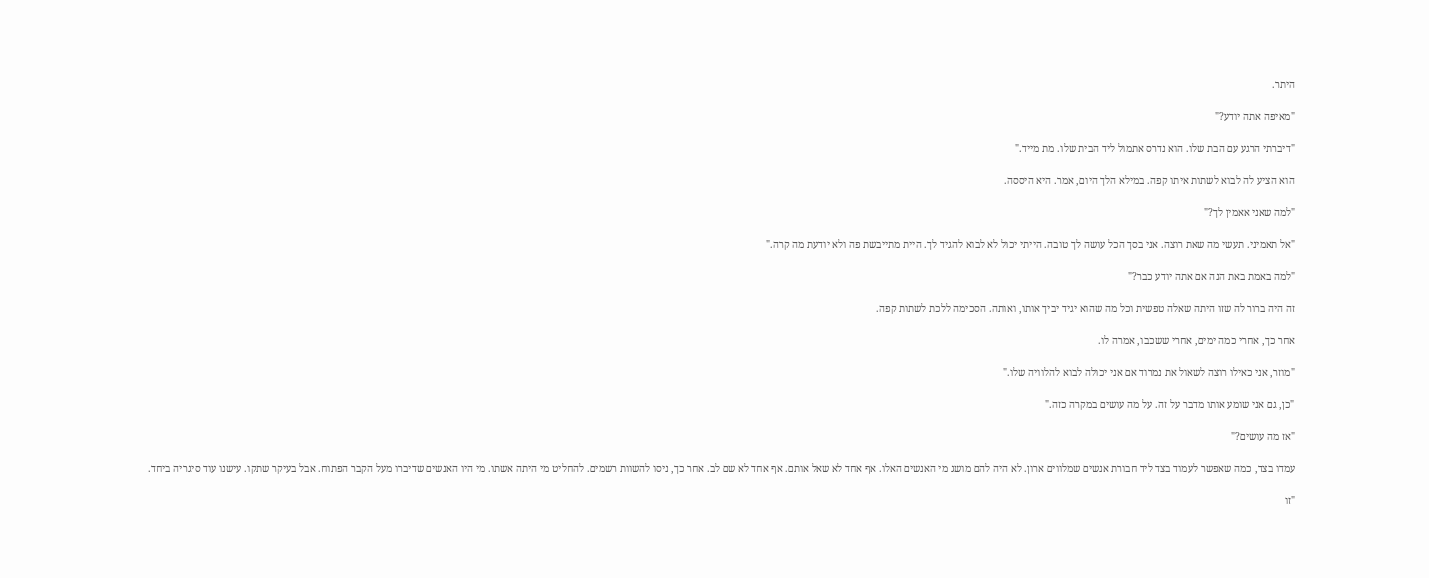היתר.

"מאיפה אתה יודע?"

"דיברתי הרגע עם הבת שלו. הוא נדרס אתמול ליד הבית שלו. מת מייד."

הוא הציע לה לבוא לשתות איתו קפה. במילא הלך היום, אמר. היא היססה.

"למה שאני אאמין לך?"

"אל תאמיני. תעשי מה שאת רוצה. אני בסך הכל עושה לך טובה. הייתי יכול לא לבוא להגיד לך. היית מתייבשת פה ולא יודעת מה קרה."

"למה באמת באת הנה אם אתה יודע כבר?"

זה היה ברור לה שזו היתה שאלה טפשית וכל מה שהוא יגיד יביך אותו, ואותה. הסכימה ללכת לשתות קפה.

אחר כך, אחרי כמה ימים, אחרי ששכבו, אמרה לו.

"מוזר, אני כאילו רוצה לשאול את נמרוד אם אני יכולה לבוא להלוויה שלו."

"כן, גם אני שומע אותו מדבר על זה. על מה עושים במקרה כזה."

"אז מה עושים?"

עמדו בצד, כמה שאפשר לעמוד בצד ליד חבורת אנשים שמלווים ארון. לא היה להם מושג מי האנשים האלו. אף אחד לא שאל אותם. אף אחד לא שם לב. אחר כך, ניסו להשוות רשמים. להחליט מי היתה אשתו. מי היו האנשים שדיברו מעל הקבר הפתוח. אבל בעיקר שתקו. עישנו עוד סיגריה ביחד.

"זו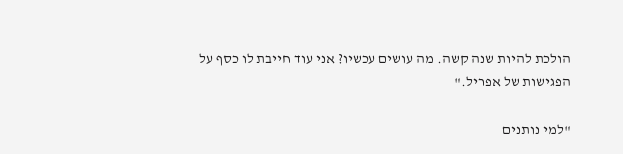הולכת להיות שנה קשה. מה עושים עכשיו? אני עוד חייבת לו כסף על הפגישות של אפריל."

"למי נותנים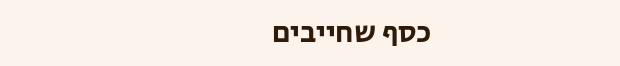כסף שחייבים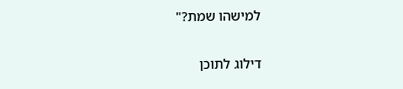למישהו שמת?"

דילוג לתוכן